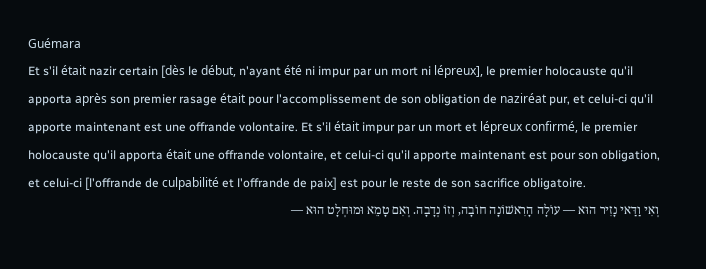Guémara
Et s'il était nazir certain [dès le début, n'ayant été ni impur par un mort ni lépreux], le premier holocauste qu'il apporta après son premier rasage était pour l'accomplissement de son obligation de naziréat pur, et celui-ci qu'il apporte maintenant est une offrande volontaire. Et s'il était impur par un mort et lépreux confirmé, le premier holocauste qu'il apporta était une offrande volontaire, et celui-ci qu'il apporte maintenant est pour son obligation, et celui-ci [l'offrande de culpabilité et l'offrande de paix] est pour le reste de son sacrifice obligatoire.
וְאִי וַדַּאי נָזִיר הוּא — עוֹלָה הָרִאשׁוֹנָה חוֹבָה, וְזוֹ נְדָבָה. וְאִם טָמֵא וּמוּחְלָט הוּא —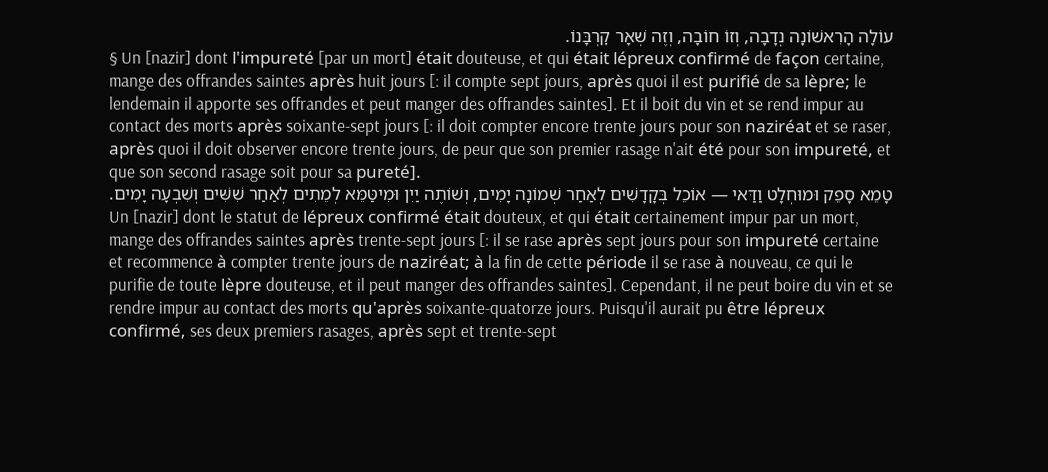עוֹלָה הָרִאשׁוֹנָה נְדָבָה, וְזוֹ חוֹבָה, וְזֶה שְׁאָר קׇרְבָּנוֹ.
§ Un [nazir] dont l'impureté [par un mort] était douteuse, et qui était lépreux confirmé de façon certaine, mange des offrandes saintes après huit jours [: il compte sept jours, après quoi il est purifié de sa lèpre; le lendemain il apporte ses offrandes et peut manger des offrandes saintes]. Et il boit du vin et se rend impur au contact des morts après soixante-sept jours [: il doit compter encore trente jours pour son naziréat et se raser, après quoi il doit observer encore trente jours, de peur que son premier rasage n'ait été pour son impureté, et que son second rasage soit pour sa pureté].
טָמֵא סָפֵק וּמוּחְלָט וַדַּאי — אוֹכֵל בְּקָדָשִׁים לְאַחַר שְׁמוֹנָה יָמִים, וְשׁוֹתֶה יַיִן וּמִיטַּמֵּא לְמֵתִים לְאַחַר שִׁשִּׁים וְשִׁבְעָה יָמִים.
Un [nazir] dont le statut de lépreux confirmé était douteux, et qui était certainement impur par un mort, mange des offrandes saintes après trente-sept jours [: il se rase après sept jours pour son impureté certaine et recommence à compter trente jours de naziréat; à la fin de cette période il se rase à nouveau, ce qui le purifie de toute lèpre douteuse, et il peut manger des offrandes saintes]. Cependant, il ne peut boire du vin et se rendre impur au contact des morts qu'après soixante-quatorze jours. Puisqu'il aurait pu être lépreux confirmé, ses deux premiers rasages, après sept et trente-sept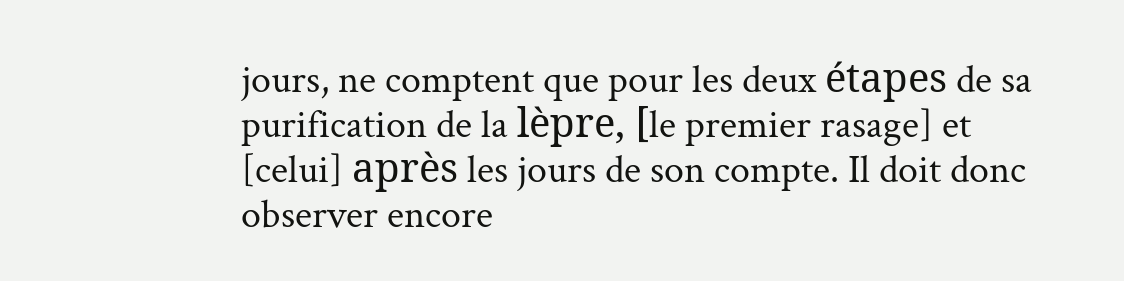jours, ne comptent que pour les deux étapes de sa purification de la lèpre, [le premier rasage] et [celui] après les jours de son compte. Il doit donc observer encore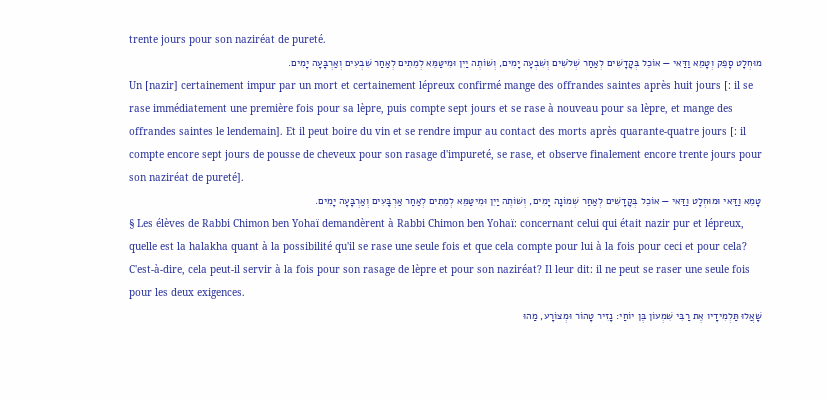trente jours pour son naziréat de pureté.
מוּחְלָט סָפֵק וְטָמֵא וַדַּאי — אוֹכֵל בְּקָדָשִׁים לְאַחַר שְׁלֹשִׁים וְשִׁבְעָה יָמִים, וְשׁוֹתֶה יַיִן וּמִיטַּמֵּא לְמֵתִים לְאַחַר שִׁבְעִים וְאַרְבָּעָה יָמִים.
Un [nazir] certainement impur par un mort et certainement lépreux confirmé mange des offrandes saintes après huit jours [: il se rase immédiatement une première fois pour sa lèpre, puis compte sept jours et se rase à nouveau pour sa lèpre, et mange des offrandes saintes le lendemain]. Et il peut boire du vin et se rendre impur au contact des morts après quarante-quatre jours [: il compte encore sept jours de pousse de cheveux pour son rasage d'impureté, se rase, et observe finalement encore trente jours pour son naziréat de pureté].
טָמֵא וַדַּאי וּמוּחְלָט וַדַּאי — אוֹכֵל בְּקָדָשִׁים לְאַחַר שְׁמוֹנָה יָמִים, וְשׁוֹתֶה יַיִן וּמִיטַּמֵּא לְמֵתִים לְאַחַר אַרְבָּעִים וְאַרְבָּעָה יָמִים.
§ Les élèves de Rabbi Chimon ben Yohaï demandèrent à Rabbi Chimon ben Yohaï: concernant celui qui était nazir pur et lépreux, quelle est la halakha quant à la possibilité qu'il se rase une seule fois et que cela compte pour lui à la fois pour ceci et pour cela? C'est-à-dire, cela peut-il servir à la fois pour son rasage de lèpre et pour son naziréat? Il leur dit: il ne peut se raser une seule fois pour les deux exigences.
שָׁאֲלוּ תַּלְמִידָיו אֶת רַבִּי שִׁמְעוֹן בֶּן יוֹחַי: נָזִיר טָהוֹר וּמְצוֹרָע, מַהוּ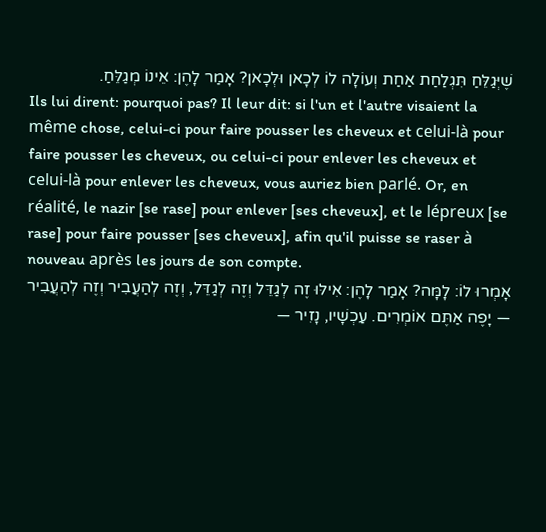שֶׁיְּגַלֵּחַ תִּגְלַחַת אַחַת וְעוֹלָה לוֹ לְכָאן וּלְכָאן? אָמַר לָהֶן: אֵינוֹ מְגַלֵּחַ.
Ils lui dirent: pourquoi pas? Il leur dit: si l'un et l'autre visaient la même chose, celui-ci pour faire pousser les cheveux et celui-là pour faire pousser les cheveux, ou celui-ci pour enlever les cheveux et celui-là pour enlever les cheveux, vous auriez bien parlé. Or, en réalité, le nazir [se rase] pour enlever [ses cheveux], et le lépreux [se rase] pour faire pousser [ses cheveux], afin qu'il puisse se raser à nouveau après les jours de son compte.
אָמְרוּ לוֹ: לָמָּה? אָמַר לָהֶן: אִילּוּ זֶה לְגַדֵּל וְזֶה לְגַדֵּל, וְזֶה לְהַעֲבִיר וְזֶה לְהַעֲבִיר — יָפֶה אַתֶּם אוֹמְרִים. עַכְשָׁיו, נָזִיר —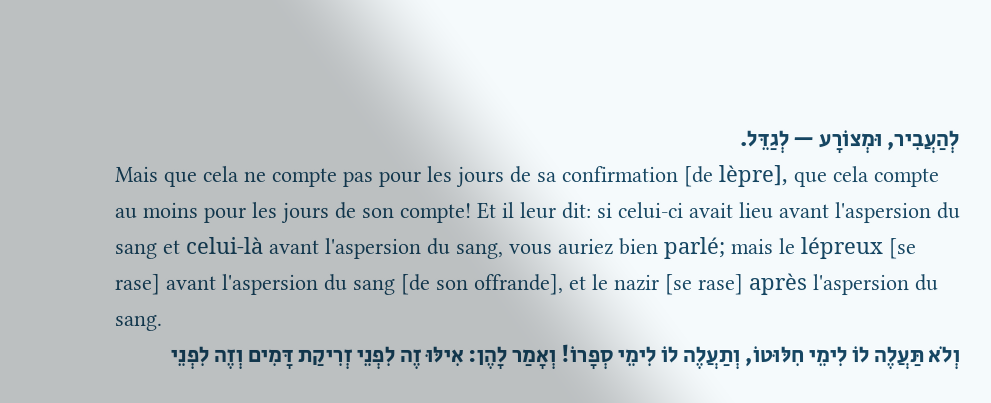לְהַעֲבִיר, וּמְצוֹרָע — לְגַדֵּל.
Mais que cela ne compte pas pour les jours de sa confirmation [de lèpre], que cela compte au moins pour les jours de son compte! Et il leur dit: si celui-ci avait lieu avant l'aspersion du sang et celui-là avant l'aspersion du sang, vous auriez bien parlé; mais le lépreux [se rase] avant l'aspersion du sang [de son offrande], et le nazir [se rase] après l'aspersion du sang.
וְלֹא תַּעֲלֶה לוֹ לִימֵי חִלּוּטוֹ, וְתַעֲלֶה לוֹ לִימֵי סְפָרוֹ! וְאָמַר לָהֶן: אִילּוּ זֶה לִפְנֵי זְרִיקַת דָּמִים וְזֶה לִפְנֵי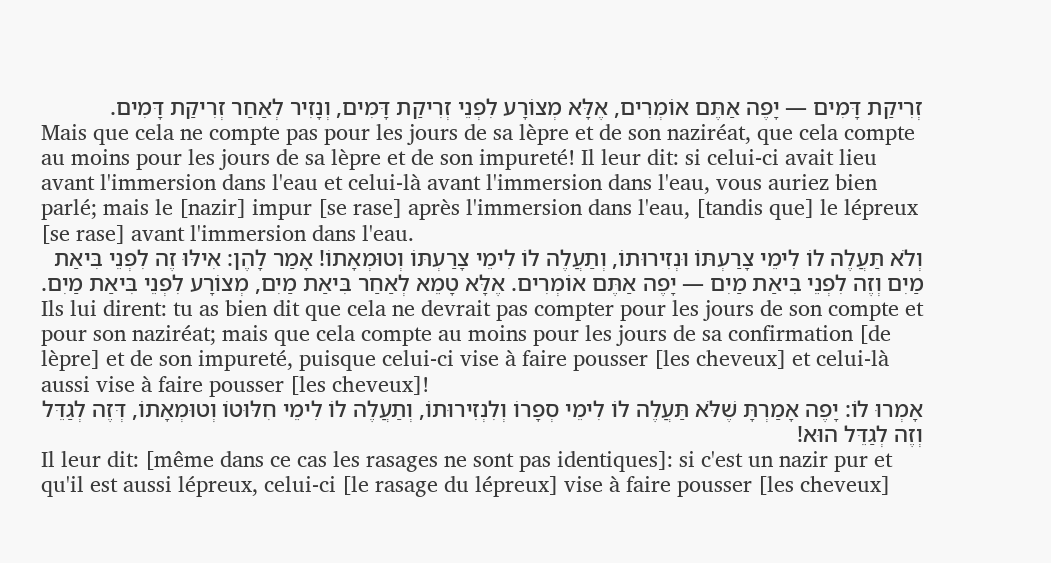זְרִיקַת דָּמִים — יָפֶה אַתֶּם אוֹמְרִים, אֶלָּא מְצוֹרָע לִפְנֵי זְרִיקַת דָּמִים, וְנָזִיר לְאַחַר זְרִיקַת דָּמִים.
Mais que cela ne compte pas pour les jours de sa lèpre et de son naziréat, que cela compte au moins pour les jours de sa lèpre et de son impureté! Il leur dit: si celui-ci avait lieu avant l'immersion dans l'eau et celui-là avant l'immersion dans l'eau, vous auriez bien parlé; mais le [nazir] impur [se rase] après l'immersion dans l'eau, [tandis que] le lépreux [se rase] avant l'immersion dans l'eau.
וְלֹא תַּעֲלֶה לוֹ לִימֵי צָרַעְתּוֹ וּנְזִירוּתוֹ, וְתַעֲלֶה לוֹ לִימֵי צָרַעְתּוֹ וְטוּמְאָתוֹ! אָמַר לָהֶן: אִילּוּ זֶה לִפְנֵי בִּיאַת מַיִם וְזֶה לִפְנֵי בִּיאַת מַיִם — יָפֶה אַתֶּם אוֹמְרִים. אֶלָּא טָמֵא לְאַחַר בִּיאַת מַיִם, מְצוֹרָע לִפְנֵי בִּיאַת מַיִם.
Ils lui dirent: tu as bien dit que cela ne devrait pas compter pour les jours de son compte et pour son naziréat; mais que cela compte au moins pour les jours de sa confirmation [de lèpre] et de son impureté, puisque celui-ci vise à faire pousser [les cheveux] et celui-là aussi vise à faire pousser [les cheveux]!
אָמְרוּ לוֹ: יָפֶה אָמַרְתָּ שֶׁלֹּא תַּעֲלֶה לוֹ לִימֵי סְפָרוֹ וְלִנְזִירוּתוֹ, וְתַעֲלֶה לוֹ לִימֵי חִלּוּטוֹ וְטוּמְאָתוֹ, דְּזֶה לְגַדֵּל וְזֶה לְגַדֵּל הוּא!
Il leur dit: [même dans ce cas les rasages ne sont pas identiques]: si c'est un nazir pur et qu'il est aussi lépreux, celui-ci [le rasage du lépreux] vise à faire pousser [les cheveux]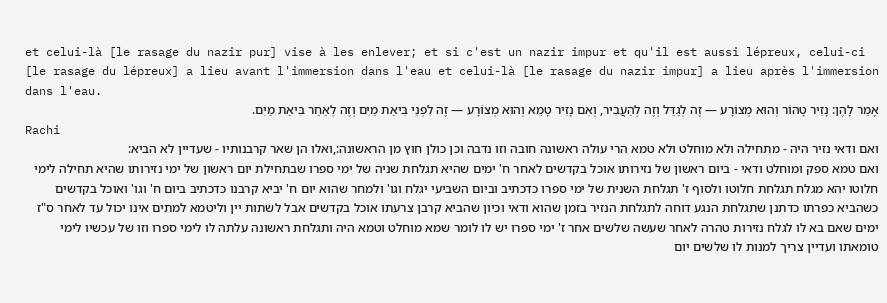et celui-là [le rasage du nazir pur] vise à les enlever; et si c'est un nazir impur et qu'il est aussi lépreux, celui-ci [le rasage du lépreux] a lieu avant l'immersion dans l'eau et celui-là [le rasage du nazir impur] a lieu après l'immersion dans l'eau.
אָמַר לָהֶן: נָזִיר טָהוֹר וְהוּא מְצוֹרָע — זֶה לְגַדֵּל וְזֶה לְהַעֲבִיר, וְאִם נָזִיר טָמֵא וְהוּא מְצוֹרָע — זֶה לִפְנֵי בִּיאַת מַיִם וְזֶה לְאַחַר בִּיאַת מַיִם.
Rachi
ואם ודאי נזיר היה - מתחילה ולא מוחלט ולא טמא הרי עולה ראשונה חובה וזו נדבה וכן כולן חוץ מן הראשונה:,ואלו הן שאר קרבנותיו - שעדיין לא הביא:
ואם טמא ספק ומוחלט ודאי - ביום ראשון של נזירותו אוכל בקדשים לאחר ח' ימים שהיא תגלחת שניה של ימי ספרו שבתחילת יום ראשון של ימי נזירותו שהיא תחילה לימי חלוטו יהא מגלח תגלחת חלוטו ולסוף ז' תגלחת השנית של ימי ספרו כדכתיב וביום השביעי יגלח וגו' ולמחר שהוא יום ח' יביא קרבנו כדכתיב ביום ח' וגו' ואוכל בקדשים כשהביא כפרתו כדתנן שתגלחת הנגע דוחה לתגלחת הנזיר בזמן שהוא ודאי וכיון שהביא קרבן צרעתו אוכל בקדשים אבל לשתות יין וליטמא למתים אינו יכול עד לאחר ס"ז ימים שאם בא לו לגלח נזירות טהרה לאחר שעשה שלשים אחר ז' ימי ספרו יש לו לומר שמא מוחלט וטמא היה ותגלחת ראשונה עלתה לו לימי ספרו וזו של עכשיו לימי טומאתו ועדיין צריך למנות לו שלשים יום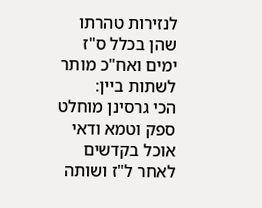לנזירות טהרתו שהן בכלל ס"ז ימים ואח"כ מותר לשתות ביין:
הכי גרסינן מוחלט ספק וטמא ודאי אוכל בקדשים לאחר ל"ז ושותה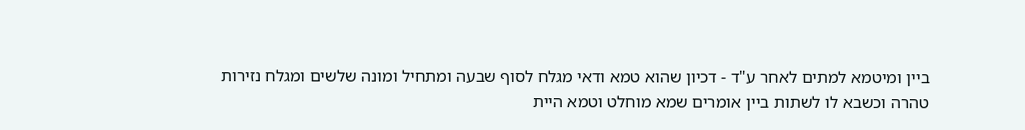ביין ומיטמא למתים לאחר ע"ד - דכיון שהוא טמא ודאי מגלח לסוף שבעה ומתחיל ומונה שלשים ומגלח נזירות טהרה וכשבא לו לשתות ביין אומרים שמא מוחלט וטמא היית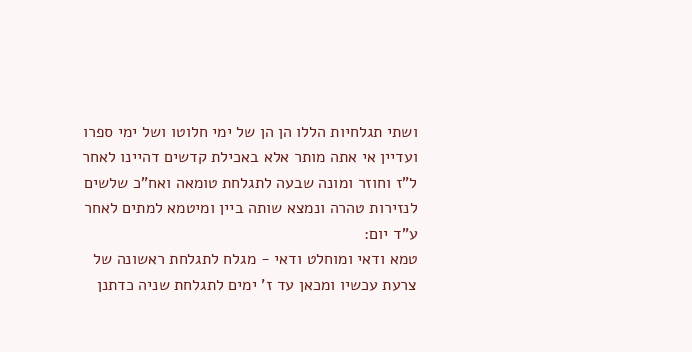ושתי תגלחיות הללו הן הן של ימי חלוטו ושל ימי ספרו ועדיין אי אתה מותר אלא באכילת קדשים דהיינו לאחר ל"ז וחוזר ומונה שבעה לתגלחת טומאה ואח"כ שלשים לנזירות טהרה ונמצא שותה ביין ומיטמא למתים לאחר ע"ד יום:
טמא ודאי ומוחלט ודאי - מגלח לתגלחת ראשונה של צרעת עכשיו ומכאן עד ז' ימים לתגלחת שניה כדתנן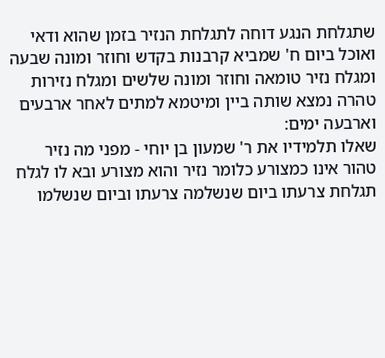שתגלחת הנגע דוחה לתגלחת הנזיר בזמן שהוא ודאי ואוכל ביום ח' שמביא קרבנות בקדש וחוזר ומונה שבעה ומגלח נזיר טומאה וחוזר ומונה שלשים ומגלח נזירות טהרה נמצא שותה ביין ומיטמא למתים לאחר ארבעים וארבעה ימים:
שאלו תלמידיו את ר' שמעון בן יוחי - מפני מה נזיר טהור אינו כמצורע כלומר נזיר והוא מצורע ובא לו לגלח תגלחת צרעתו ביום שנשלמה צרעתו וביום שנשלמו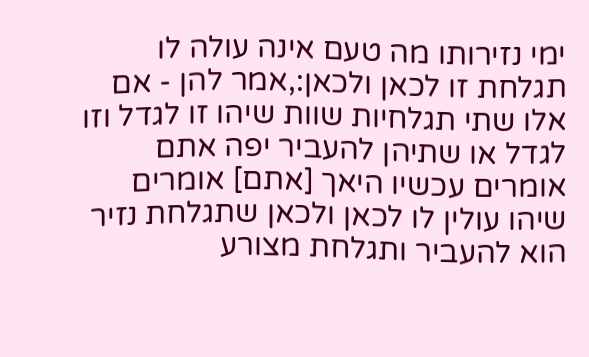ימי נזירותו מה טעם אינה עולה לו תגלחת זו לכאן ולכאן:,אמר להן - אם אלו שתי תגלחיות שוות שיהו זו לגדל וזו לגדל או שתיהן להעביר יפה אתם אומרים עכשיו היאך [אתם] אומרים שיהו עולין לו לכאן ולכאן שתגלחת נזיר הוא להעביר ותגלחת מצורע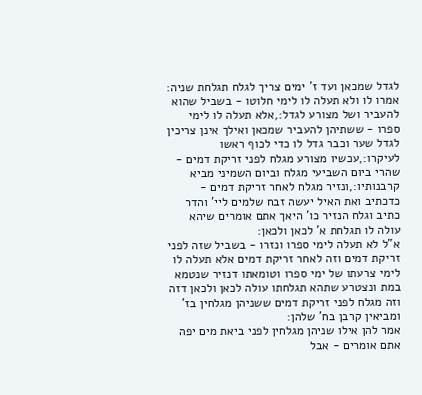לגדל שמכאן ועד ז' ימים צריך לגלח תגלחת שניה:
אמרו לו ולא תעלה לו לימי חלוטו - בשביל שהוא להעביר ושל מצורע לגדל:,אלא תעלה לו לימי ספרו - ששתיהן להעביר שמכאן ואילך אינן צריכין לגדל שער וכבר גדל לו כדי לכוף ראשו לעיקרו:,עכשיו מצורע מגלח לפני זריקת דמים - שהרי ביום השביעי מגלח וביום השמיני מביא קרבנותיו:,ונזיר מגלח לאחר זריקת דמים - כדכתיב ואת האיל יעשה זבח שלמים ליי' והדר כתיב וגלח הנזיר כו' היאך אתם אומרים שיהא עולה לו תגלחת א' לכאן ולכאן:
א"ל לא תעלה לימי ספרו ונזרו - בשביל שזה לפני זריקת דמים וזה לאחר זריקת דמים אלא תעלה לו לימי צרעתו של ימי ספרו וטומאתו דנזיר שנטמא במת ונצטרע שתהא תגלחתו עולה לכאן ולכאן דזה וזה מגלח לפני זריקת דמים ששניהן מגלחין בז' ומביאין קרבן בח' שלהן:
אמר להן אילו שניהן מגלחין לפני ביאת מים יפה אתם אומרים - אבל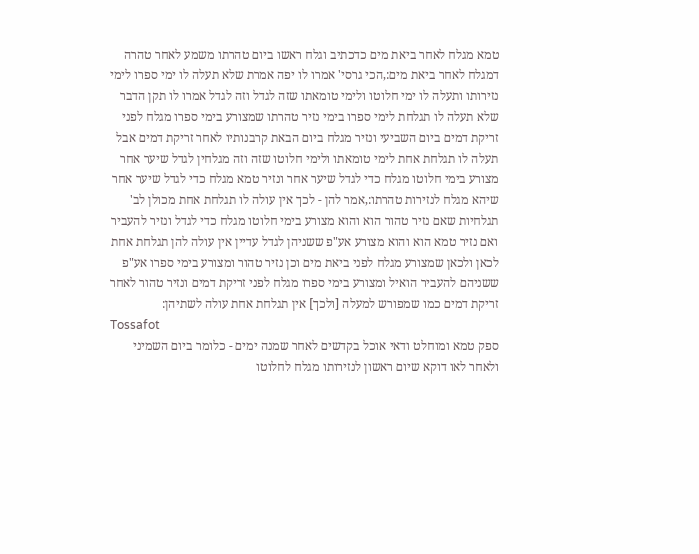טמא מגלח לאחר ביאת מים כדכתיב וגלח ראשו ביום טהרתו משמע לאחר טהרה דמגלח לאחר ביאת מים:,הכי גרסי' אמרו לו יפה אמרת שלא תעלה לו ימי ספרו לימי נזירותו ותעלה לו ימי חלוטו ולימי טומאתו שזה לגדל וזה לגדל אמרו לו תקן הדבר שלא תעלה לו תגלחת לימי ספרו בימי נזיר טהרתו שמצורע בימי ספרו מגלח לפני זריקת דמים ביום השביעי ונזיר מגלח ביום הבאת קרבנותיו לאחר זריקת דמים אבל תעלה לו תגלחת אחת לימי טומאתו ולימי חלוטו שזה וזה מגלחין לגדל שיער אחר מצורע בימי חלוטו מגלח כדי לגדל שיער אחר ונזיר טמא מגלח כדי לגדל שיער אחר שיהא מגלח לנזירות טהרתו:,אמר להן - לכך אין עולה לו תגלחת אחת מכולן לב' תגלחיות שאם נזיר טהור הוא והוא מצורע בימי חלוטו מגלח כדי לגדל ונזיר להעביר ואם נזיר טמא הוא והוא מצורע אע"פ ששניהן לגדל עדיין אין עולה להן תגלחת אחת לכאן ולכאן שמצורע מגלח לפני ביאת מים וכן נזיר טהור ומצורע בימי ספרו אע"פ ששניהם להעביר הואיל ומצורע בימי ספרו מגלח לפני זריקת דמים ונזיר טהור לאחר זריקת דמים כמו שמפורש למעלה [ולכך] אין תגלחת אחת עולה לשתיהן:
Tossafot
ספק טמא ומוחלט ודאי אוכל בקדשים לאחר שמנה ימים - כלומר ביום השמיני ולאחר לאו דוקא שיום ראשון לנזירותו מגלח לחלוטו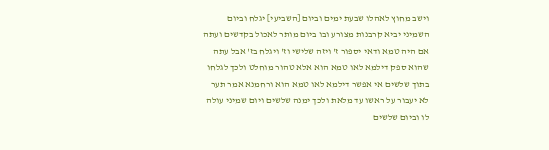וישב מחוץ לאהלו שבעת ימים וביום [השביעי] יגלח וביום השמיני יביא קרבנות מצורע ובו ביום מותר לאכול בקדשים ועתה אם היה טמא ודאי יספור ז' ויזה שלישי וז' ויגלח בז' אבל עתה שהוא ספק דילמא לאו טמא הוא אלא טהור מוחלט ולכך לגלחו בתוך שלשים אי אפשר דילמא לאו טמא הוא ורחמנא אמר תער לא יעבור על ראשו עד מלאת ולכך ימנה שלשים ויום שמיני עולה לו וביום שלשים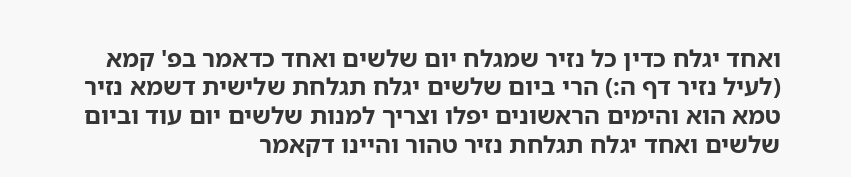ואחד יגלח כדין כל נזיר שמגלח יום שלשים ואחד כדאמר בפ' קמא (לעיל נזיר דף ה:) הרי ביום שלשים יגלח תגלחת שלישית דשמא נזיר טמא הוא והימים הראשונים יפלו וצריך למנות שלשים יום עוד וביום שלשים ואחד יגלח תגלחת נזיר טהור והיינו דקאמר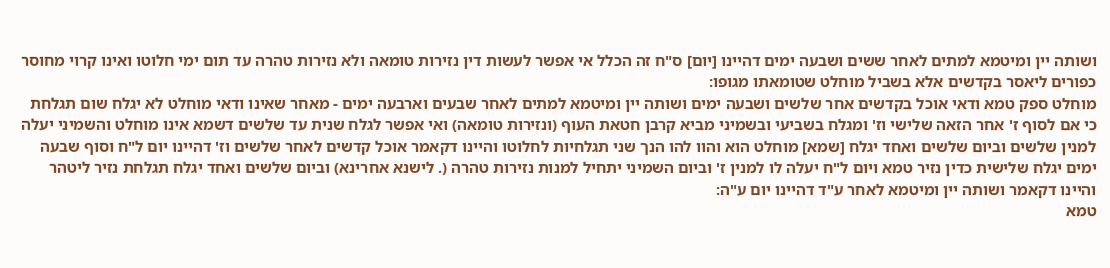ושותה יין ומיטמא למתים לאחר ששים ושבעה ימים דהיינו [יום] ס"ח זה הכלל אי אפשר לעשות דין נזירות טומאה ולא נזירות טהרה עד תום ימי חלוטו ואינו קרוי מחוסר כפורים ליאסר בקדשים אלא בשביל מוחלט שטומאתו מגופו:
מוחלט ספק טמא ודאי אוכל בקדשים אחר שלשים ושבעה ימים ושותה יין ומיטמא למתים לאחר שבעים וארבעה ימים - מאחר שאינו ודאי מוחלט לא יגלח שום תגלחת כי אם לסוף ז' אחר הזאה שלישי וז' ומגלח בשביעי ובשמיני מביא קרבן חטאת העוף (ונזירות טומאה) ואי אפשר לגלח שנית עד שלשים דשמא אינו מוחלט והשמיני יעלה למנין שלשים וביום שלשים ואחד יגלח [שמא] מוחלט הוא והוו להו הנך שני תגלחיות לחלוטו והיינו דקאמר אוכל קדשים לאחר שלשים וז' דהיינו יום ל"ח וסוף שבעה ימים יגלח שלישית כדין נזיר טמא ויום ל"ח יעלה לו למנין ז' וביום השמיני יתחיל למנות נזירות טהרה (. לישנא אחרינא) וביום שלשים ואחד יגלח תגלחת נזיר ליטהר והיינו דקאמר ושותה יין ומיטמא לאחר ע"ד דהיינו יום ע"ה:
טמא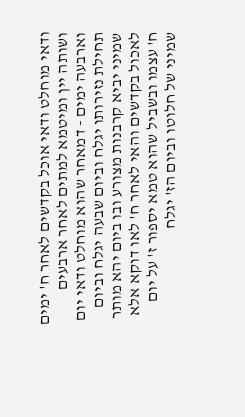ודאי מוחלט ודאי אוכל בקדשים לאחר ח' ימים ושותה יין ומיטמא למתים לאחר ארבעים וארבעה ימים - דמאחר שהוא מוחלט ודאי יום תחילת נזירותו יגלח וביום שבעה יגלח וביום שמיני יביא קרבנות מצורע ובו ביום יהא מותר לאכול בקדשים והאי לאחר ח' לאו דוקא אלא ח' עצמו ובשביל שהוא טמא יספור ז' על יום שמיני של חלוטו וביום הז' יגלח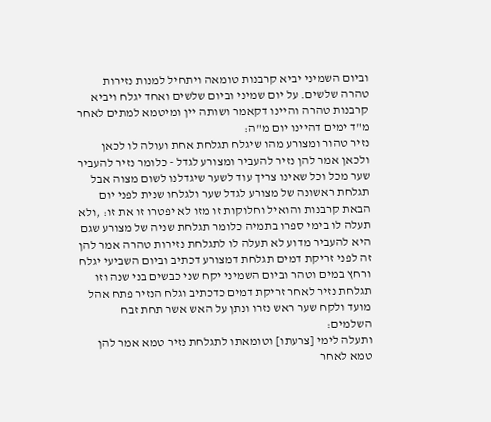וביום השמיני יביא קרבנות טומאה ויתחיל למנות נזירות טהרה שלשים. על יום שמיני וביום שלשים ואחד יגלח ויביא קרבנות טהרה והיינו דקאמר ושותה יין ומיטמא למתים לאחר מ"ד ימים דהיינו יום מ"ה:
נזיר טהור ומצורע מהו שיגלח תגלחת אחת ועולה לו לכאן ולכאן אמר להן נזיר להעביר ומצורע לגדל - כלומר נזיר להעביר שער מכל וכל שאינו צריך עוד לשער שיגדלנו לשום מצוה אבל תגלחת ראשונה של מצורע לגדל שער ולגלחו שנית לפני יום הבאת קרבנות והואיל וחלוקות זו מזו לא יפטרו זו את זו: ,ולא תעלה לו בימי ספרו בתמיה כלומר תגלחת שניה של מצורע שגם היא להעביר מדוע לא תעלה לו לתגלחת נזירות טהרה אמר להן זה לפני זריקת דמים תגלחת דמצורע דכתיב וביום השביעי יגלח ורחץ במים וטהר וביום השמיני יקח שני כבשים בני שנה וזו תגלחת נזיר לאחר זריקת דמים כדכתיב וגלח הנזיר פתח אהל מועד ולקח שער ראש נזרו ונתן על האש אשר תחת זבח השלמים:
ותעלה לימי [צרעתו] וטומאתו לתגלחת נזיר טמא אמר להן טמא לאחר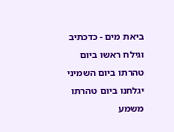ביאת מים - כדכתיב וגילח ראשו ביום טהרתו ביום השמיני יגלחנו ביום טהרתו משמע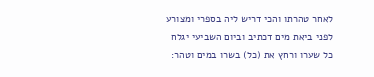לאחר טהרתו והכי דריש ליה בספרי ומצורע לפני ביאת מים דכתיב וביום השביעי יגלח כל שערו ורחץ את (כל) בשרו במים וטהר: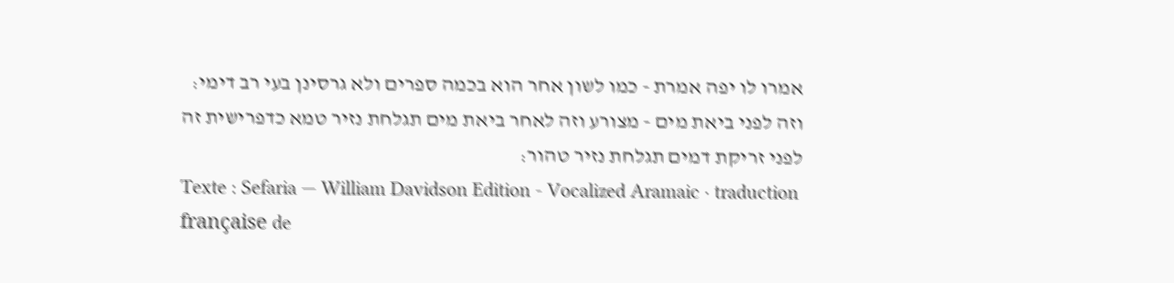אמרו לו יפה אמרת - כמו לשון אחר הוא בכמה ספרים ולא גרסינן בעי רב דימי:
וזה לפני ביאת מים - מצורע וזה לאחר ביאת מים תגלחת נזיר טמא כדפרישית זה לפני זריקת דמים תגלחת נזיר טהור:
Texte : Sefaria — William Davidson Edition - Vocalized Aramaic · traduction française de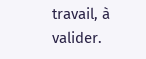travail, à valider.